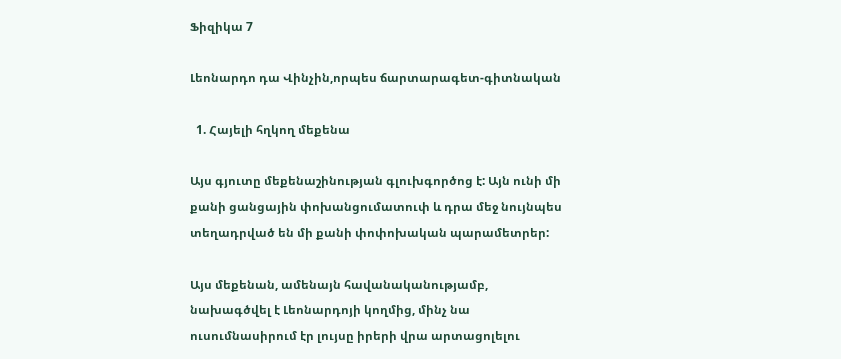Ֆիզիկա 7

Լեոնարդո դա Վինչին,որպես ճարտարագետ-գիտնական

  1. Հայելի հղկող մեքենա

Այս գյուտը մեքենաշինության գլուխգործոց է: Այն ունի մի քանի ցանցային փոխանցումատուփ և դրա մեջ նույնպես տեղադրված են մի քանի փոփոխական պարամետրեր:

Այս մեքենան, ամենայն հավանականությամբ, նախագծվել է Լեոնարդոյի կողմից, մինչ նա ուսումնասիրում էր լույսը իրերի վրա արտացոլելու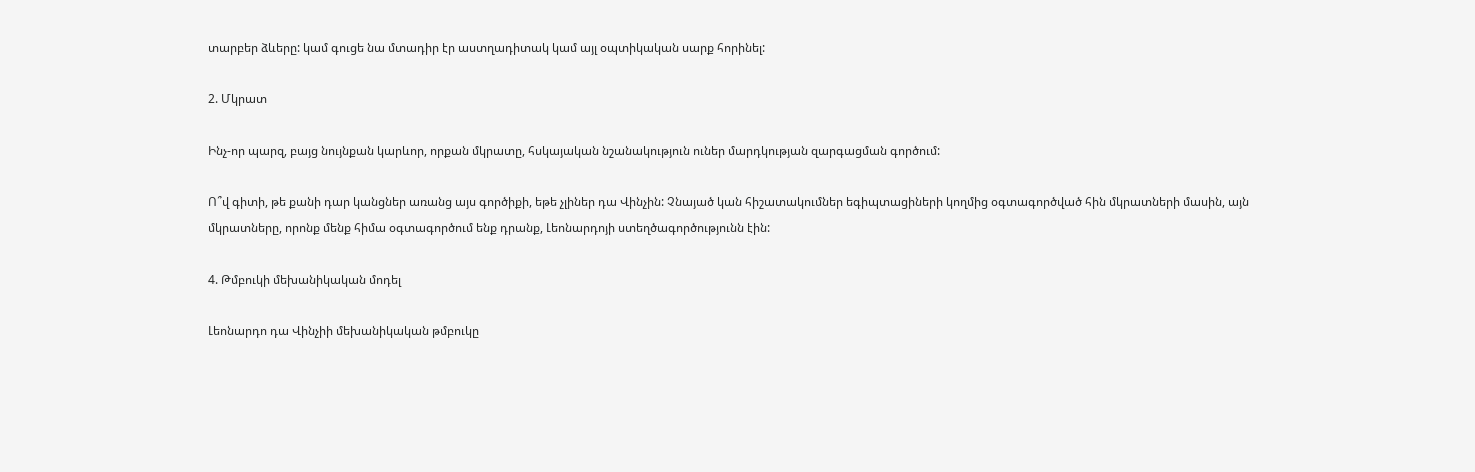տարբեր ձևերը: կամ գուցե նա մտադիր էր աստղադիտակ կամ այլ օպտիկական սարք հորինել:

2. Մկրատ

Ինչ-որ պարզ, բայց նույնքան կարևոր, որքան մկրատը, հսկայական նշանակություն ուներ մարդկության զարգացման գործում:

Ո՞վ գիտի, թե քանի դար կանցներ առանց այս գործիքի, եթե չլիներ դա Վինչին: Չնայած կան հիշատակումներ եգիպտացիների կողմից օգտագործված հին մկրատների մասին, այն մկրատները, որոնք մենք հիմա օգտագործում ենք դրանք, Լեոնարդոյի ստեղծագործությունն էին:

4. Թմբուկի մեխանիկական մոդել

Լեոնարդո դա Վինչիի մեխանիկական թմբուկը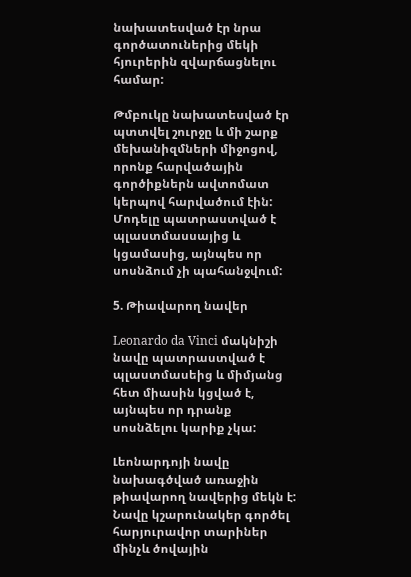նախատեսված էր նրա գործատուներից մեկի հյուրերին զվարճացնելու համար:

Թմբուկը նախատեսված էր պտտվել շուրջը և մի շարք մեխանիզմների միջոցով, որոնք հարվածային գործիքներն ավտոմատ կերպով հարվածում էին: Մոդելը պատրաստված է պլաստմասսայից և կցամասից, այնպես որ սոսնձում չի պահանջվում:

5. Թիավարող նավեր

Leonardo da Vinci մակնիշի նավը պատրաստված է պլաստմասեից և միմյանց հետ միասին կցված է, այնպես որ դրանք սոսնձելու կարիք չկա:

Լեոնարդոյի նավը նախագծված առաջին թիավարող նավերից մեկն է: Նավը կշարունակեր գործել հարյուրավոր տարիներ մինչև ծովային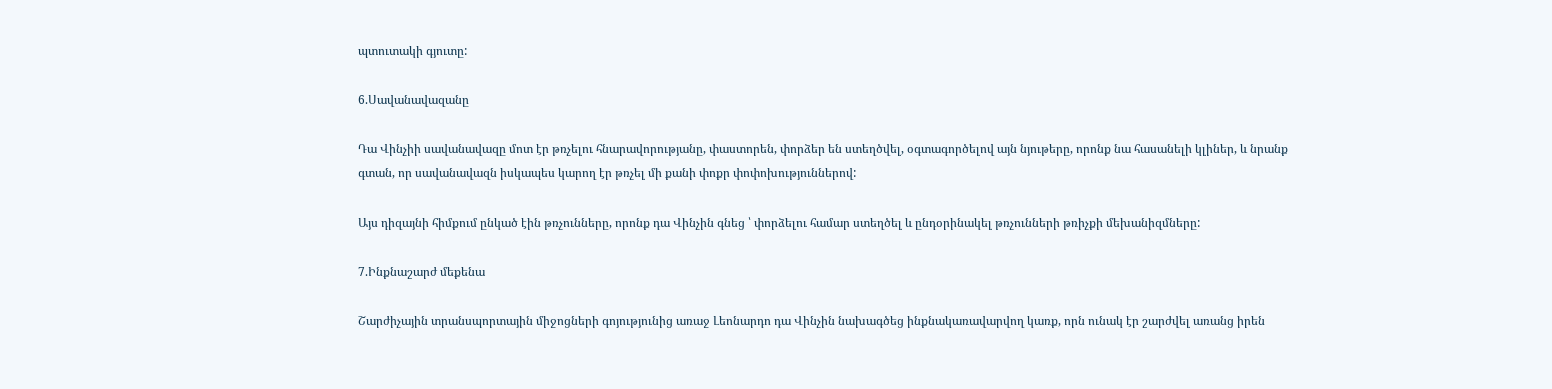պտուտակի գյուտը:

6.Սավանավազանը

Դա Վինչիի սավանավազը մոտ էր թռչելու հնարավորությանը, փաստորեն, փորձեր են ստեղծվել, օգտագործելով այն նյութերը, որոնք նա հասանելի կլիներ, և նրանք գտան, որ սավանավազն իսկապես կարող էր թռչել մի քանի փոքր փոփոխություններով:

Այս դիզայնի հիմքում ընկած էին թռչունները, որոնք դա Վինչին գնեց ՝ փորձելու համար ստեղծել և ընդօրինակել թռչունների թռիչքի մեխանիզմները:

7.Ինքնաշարժ մեքենա

Շարժիչային տրանսպորտային միջոցների գոյությունից առաջ Լեոնարդո դա Վինչին նախագծեց ինքնակառավարվող կառք, որն ունակ էր շարժվել առանց իրեն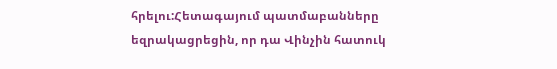հրելու:Հետագայում պատմաբանները եզրակացրեցին, որ դա Վինչին հատուկ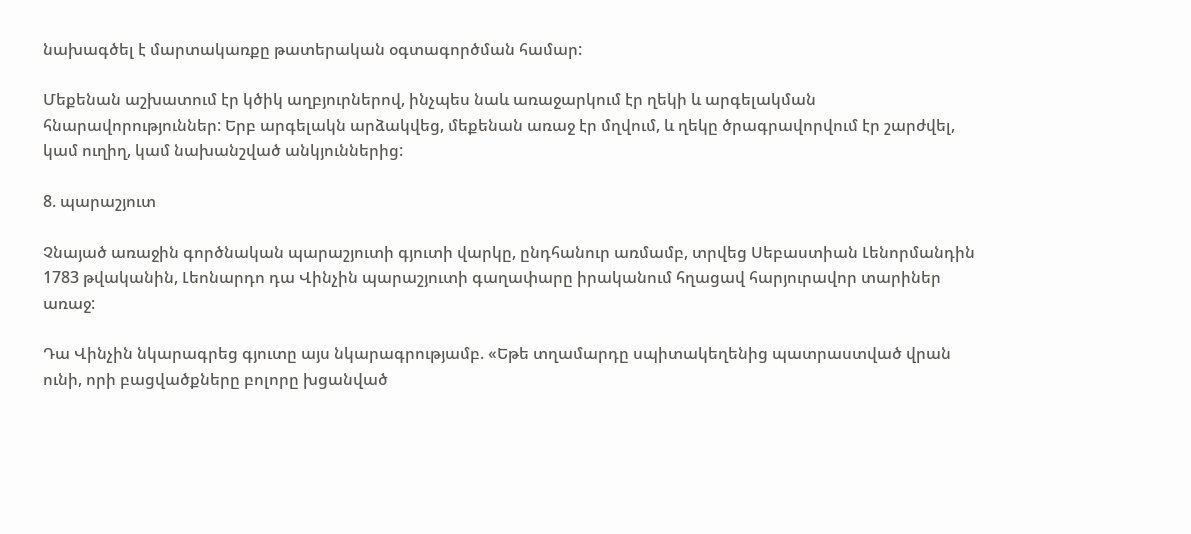նախագծել է մարտակառքը թատերական օգտագործման համար:

Մեքենան աշխատում էր կծիկ աղբյուրներով, ինչպես նաև առաջարկում էր ղեկի և արգելակման հնարավորություններ: Երբ արգելակն արձակվեց, մեքենան առաջ էր մղվում, և ղեկը ծրագրավորվում էր շարժվել, կամ ուղիղ, կամ նախանշված անկյուններից:

8. պարաշյուտ

Չնայած առաջին գործնական պարաշյուտի գյուտի վարկը, ընդհանուր առմամբ, տրվեց Սեբաստիան Լենորմանդին 1783 թվականին, Լեոնարդո դա Վինչին պարաշյուտի գաղափարը իրականում հղացավ հարյուրավոր տարիներ առաջ:

Դա Վինչին նկարագրեց գյուտը այս նկարագրությամբ. «Եթե տղամարդը սպիտակեղենից պատրաստված վրան ունի, որի բացվածքները բոլորը խցանված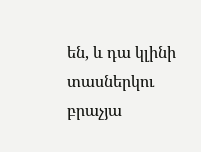են, և դա կլինի տասներկու բրաչյա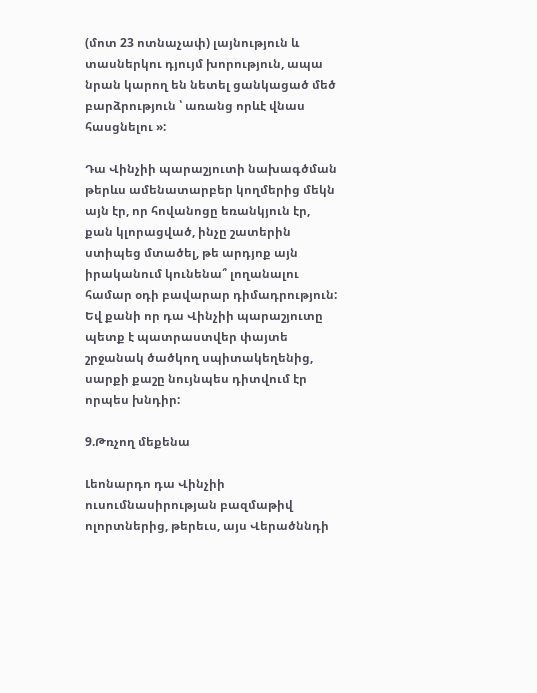(մոտ 23 ոտնաչափ) լայնություն և տասներկու դյույմ խորություն, ապա նրան կարող են նետել ցանկացած մեծ բարձրություն ՝ առանց որևէ վնաս հասցնելու »:

Դա Վինչիի պարաշյուտի նախագծման թերևս ամենատարբեր կողմերից մեկն այն էր, որ հովանոցը եռանկյուն էր, քան կլորացված, ինչը շատերին ստիպեց մտածել, թե արդյոք այն իրականում կունենա՞ լողանալու համար օդի բավարար դիմադրություն: Եվ քանի որ դա Վինչիի պարաշյուտը պետք է պատրաստվեր փայտե շրջանակ ծածկող սպիտակեղենից, սարքի քաշը նույնպես դիտվում էր որպես խնդիր:

9.Թռչող մեքենա

Լեոնարդո դա Վինչիի ուսումնասիրության բազմաթիվ ոլորտներից, թերեւս, այս Վերածննդի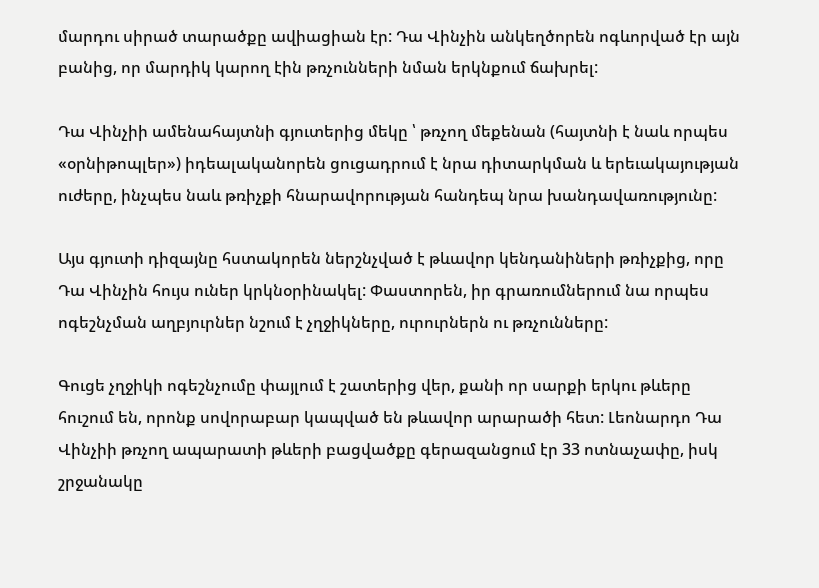մարդու սիրած տարածքը ավիացիան էր: Դա Վինչին անկեղծորեն ոգևորված էր այն բանից, որ մարդիկ կարող էին թռչունների նման երկնքում ճախրել:

Դա Վինչիի ամենահայտնի գյուտերից մեկը ՝ թռչող մեքենան (հայտնի է նաև որպես «օրնիթոպլեր») իդեալականորեն ցուցադրում է նրա դիտարկման և երեւակայության ուժերը, ինչպես նաև թռիչքի հնարավորության հանդեպ նրա խանդավառությունը:

Այս գյուտի դիզայնը հստակորեն ներշնչված է թևավոր կենդանիների թռիչքից, որը Դա Վինչին հույս ուներ կրկնօրինակել: Փաստորեն, իր գրառումներում նա որպես ոգեշնչման աղբյուրներ նշում է չղջիկները, ուրուրներն ու թռչունները:

Գուցե չղջիկի ոգեշնչումը փայլում է շատերից վեր, քանի որ սարքի երկու թևերը հուշում են, որոնք սովորաբար կապված են թևավոր արարածի հետ: Լեոնարդո Դա Վինչիի թռչող ապարատի թևերի բացվածքը գերազանցում էր 33 ոտնաչափը, իսկ շրջանակը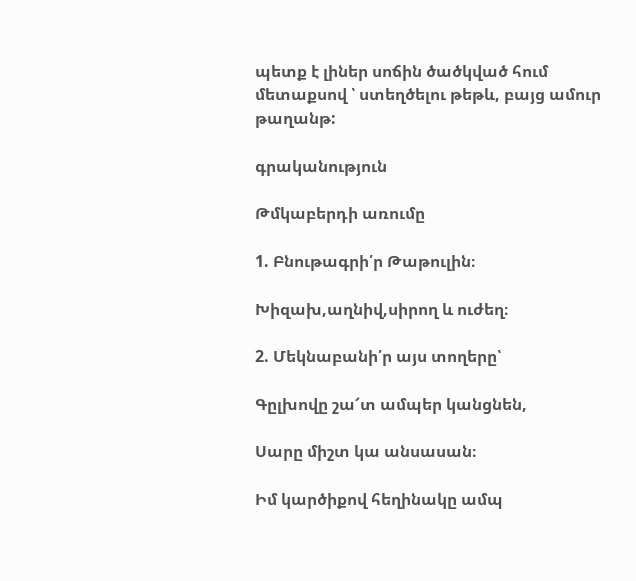պետք է լիներ սոճին ծածկված հում մետաքսով ՝ ստեղծելու թեթև, բայց ամուր թաղանթ:

գրականություն

Թմկաբերդի առումը

1. Բնութագրի՛ր Թաթուլին։

Խիզախ,աղնիվ,սիրող և ուժեղ։

2. Մեկնաբանի՛ր այս տողերը՝

Գըլխովը շա՜տ ամպեր կանցնեն,

Սարը միշտ կա անսասան։

Իմ կարծիքով հեղինակը ամպ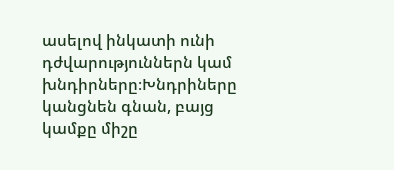ասելով ինկատի ունի դժվարություններն կամ խնդիրները։Խնդրիները կանցնեն գնան, բայց կամքը միշը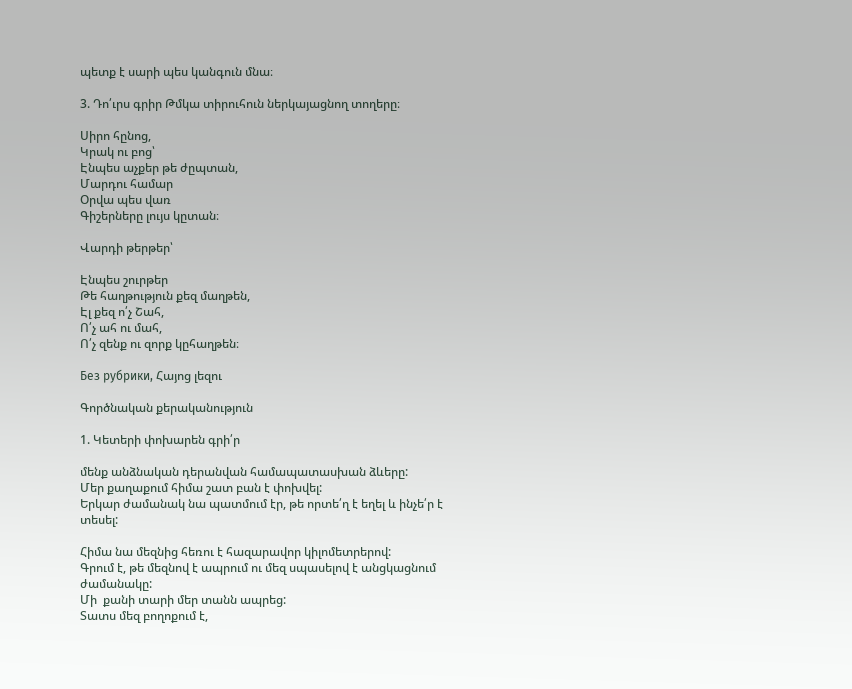պետք է սարի պես կանգուն մնա։

3. Դո՛ւրս գրիր Թմկա տիրուհուն ներկայացնող տողերը։

Սիրո հընոց,
Կրակ ու բոց՝
Էնպես աչքեր թե ժըպտան,
Մարդու համար
Օրվա պես վառ
Գիշերները լույս կըտան։

Վարդի թերթեր՝

Էնպես շուրթեր
Թե հաղթություն քեզ մաղթեն,
Էլ քեզ ո՛չ Շահ,
Ո՛չ ահ ու մահ,
Ո՛չ զենք ու զորք կըհաղթեն։

Без рубрики, Հայոց լեզու

Գործնական քերականություն

1. Կետերի փոխարեն գրի՛ր

մենք անձնական դերանվան համապատասխան ձևերը:
Մեր քաղաքում հիմա շատ բան է փոխվել:
Երկար ժամանակ նա պատմում էր, թե որտե՛ղ է եղել և ինչե՛ր է տեսել:

Հիմա նա մեզնից հեռու է հազարավոր կիլոմետրերով:
Գրում է, թե մեզնով է ապրում ու մեզ սպասելով է անցկացնում ժամանակը:
Մի  քանի տարի մեր տանն ապրեց:
Տատս մեզ բողոքում է,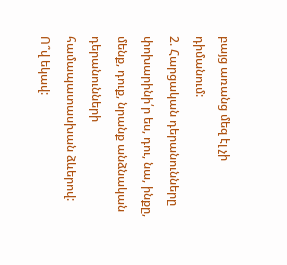բայց առանց մեզ էլ չի դիմանում:
2. Հարցական դերանունները փոխարինի՛ր ես, դու, նա, ինքը, մենք, դուք, նրանք անձնական դերանունների համապատասխան ձևերով:
Ո՞վ եկավ: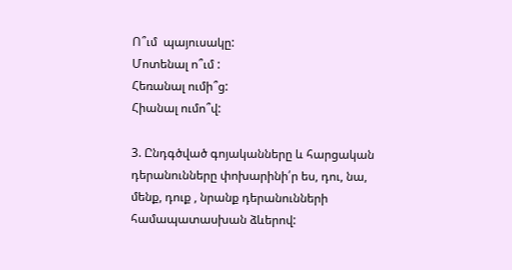Ո՞ւմ  պայուսակը:
Մոտենալ ո՞ւմ :
Հեռանալ ումի՞ց:
Հիանալ ումո՞վ:

3. Ընդգծված գոյականները և հարցական դերանունները փոխարինի՛ր ես, դու, նա, մենք, դուք , նրանք դերանունների համապատասխան ձևերով: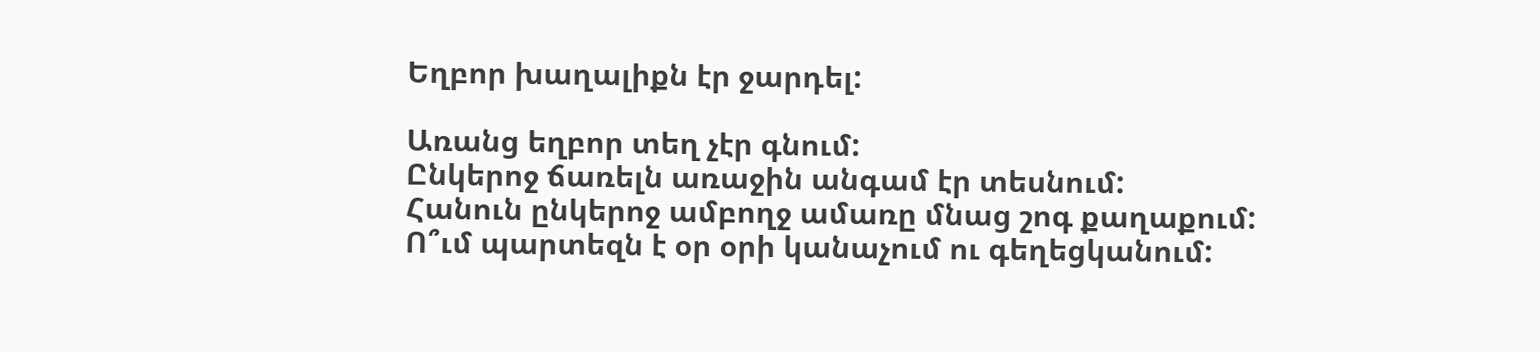Եղբոր խաղալիքն էր ջարդել:

Առանց եղբոր տեղ չէր գնում:
Ընկերոջ ճառելն առաջին անգամ էր տեսնում:
Հանուն ընկերոջ ամբողջ ամառը մնաց շոգ քաղաքում:
Ո՞ւմ պարտեզն է օր օրի կանաչում ու գեղեցկանում: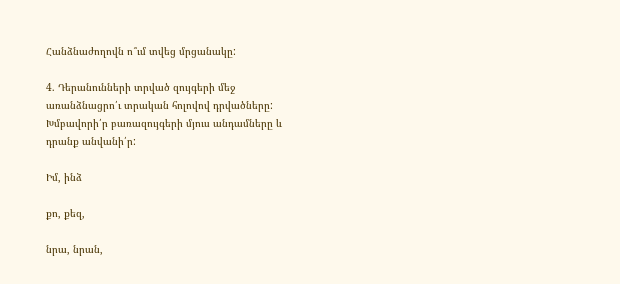Հանձնաժողովն ո՞ւմ տվեց մրցանակը:

4. Դերանունների տրված զույգերի մեջ առանձնացրո՛ւ տրական հոլովով դրվածները: Խմբավորի՛ր բառազույգերի մյուս անդամները և դրանք անվանի՛ր:

Իմ, ինձ

քո, քեզ,

նրա, նրան,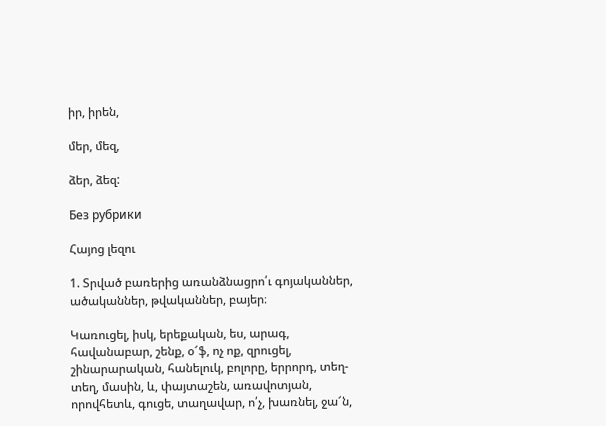իր, իրեն,

մեր, մեզ,

ձեր, ձեզ:

Без рубрики

Հայոց լեզու

1. Տրված բառերից առանձնացրո՛ւ գոյականներ, ածականներ, թվականներ, բայեր։

Կառուցել, իսկ, երեքական, ես, արագ, հավանաբար, շենք, օ՜ֆ, ոչ ոք, զրուցել, շինարարական, հանելուկ, բոլորը, երրորդ, տեղ-տեղ, մասին, և, փայտաշեն, առավոտյան, որովհետև, գուցե, տաղավար, ո՛չ, խառնել, ջա՜ն,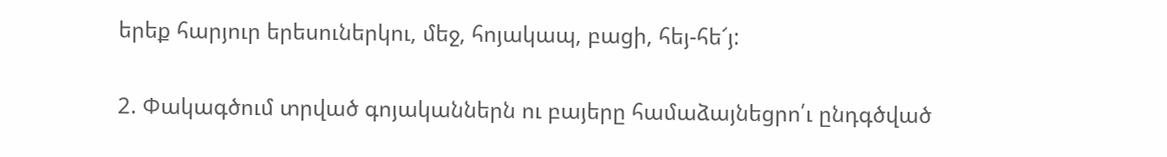երեք հարյուր երեսուներկու, մեջ, հոյակապ, բացի, հեյ-հե՜յ:

2. Փակագծում տրված գոյականներն ու բայերը համաձայնեցրո՛ւ ընդգծված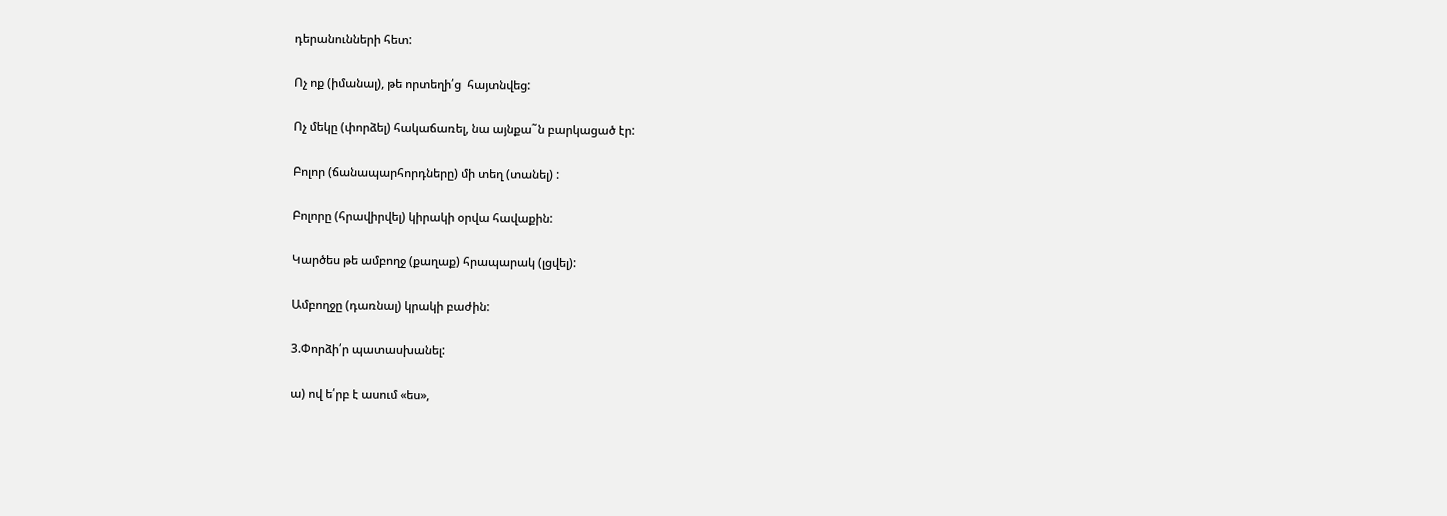դերանունների հետ:

Ոչ ոք (իմանալ), թե որտեղի՛ց  հայտնվեց:

Ոչ մեկը (փորձել) հակաճառել, նա այնքա˜ն բարկացած էր:

Բոլոր (ճանապարհորդները) մի տեղ (տանել) :

Բոլորը (հրավիրվել) կիրակի օրվա հավաքին:

Կարծես թե ամբողջ (քաղաք) հրապարակ (լցվել):

Ամբողջը (դառնալ) կրակի բաժին:

3.Փորձի՛ր պատասխանել:

ա) ով ե՛րբ է ասում «ես»,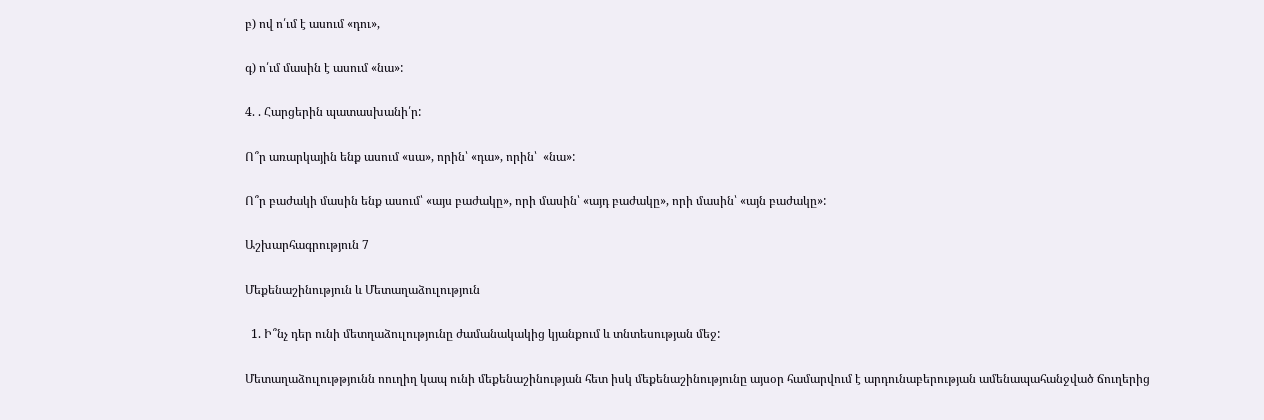բ) ով ո՛ւմ է ասում «դու»,

գ) ո՛ւմ մասին է ասում «նա»:

4. . Հարցերին պատասխանի՛ր:

Ո՞ր առարկային ենք ասում «սա», որին՝ «դա», որին՝  «նա»:

Ո՞ր բաժակի մասին ենք ասում՝ «այս բաժակը», որի մասին՝ «այդ բաժակը», որի մասին՝ «այն բաժակը»:

Աշխարհագրություն 7

Մեքենաշինություն և Մետաղաձուլություն

  1. Ի՞նչ դեր ունի մետղաձուլությունը ժամանակակից կյանքում և տնտեսության մեջ:

Մետաղաձուլութթյունն ոուղիղ կապ ունի մեքենաշինության հետ իսկ մեքենաշինությունը այսօր համարվում է արդունաբերության ամենապահանջված ճուղերից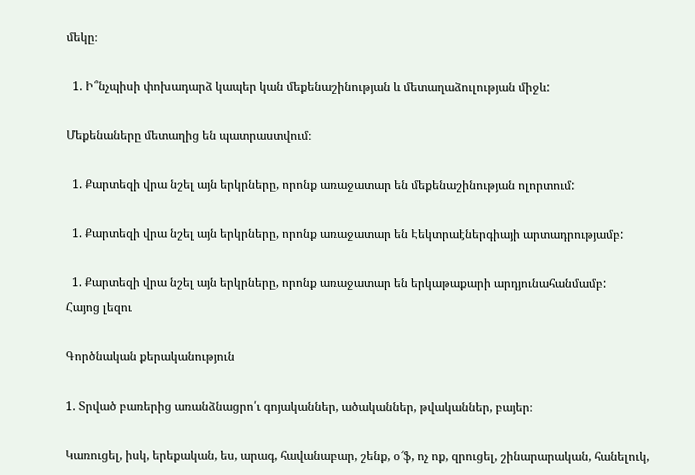մեկը։

  1. Ի՞նչպիսի փոխադարձ կապեր կան մեքենաշինության և մետաղաձուլության միջև:

Մեքենաները մետաղից են պատրաստվում։

  1. Քարտեզի վրա նշել այն երկրները, որոնք առաջատար են մեքենաշինության ոլորտում:

  1. Քարտեզի վրա նշել այն երկրները, որոնք առաջատար են Էեկտրաէներգիայի արտադրությամբ:

  1. Քարտեզի վրա նշել այն երկրները, որոնք առաջատար են երկաթաքարի արդյունահանմամբ:
Հայոց լեզու

Գործնական քերականություն

1. Տրված բառերից առանձնացրո՛ւ գոյականներ, ածականներ, թվականներ, բայեր։

Կառուցել, իսկ, երեքական, ես, արագ, հավանաբար, շենք, օ՜ֆ, ոչ ոք, զրուցել, շինարարական, հանելուկ,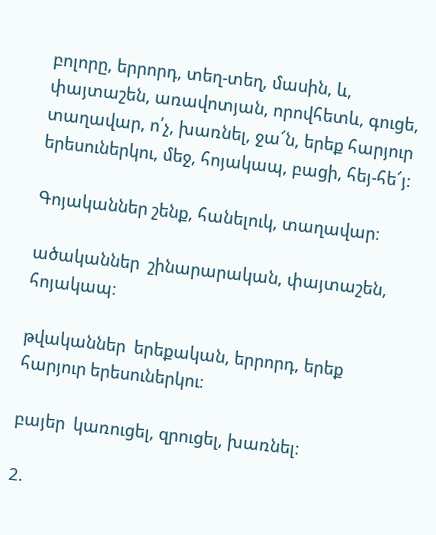բոլորը, երրորդ, տեղ-տեղ, մասին, և, փայտաշեն, առավոտյան, որովհետև, գուցե, տաղավար, ո՛չ, խառնել, ջա՜ն, երեք հարյուր երեսուներկու, մեջ, հոյակապ, բացի, հեյ-հե՜յ:

Գոյականներ շենք, հանելուկ, տաղավար։

ածականներ  շինարարական, փայտաշեն, հոյակապ։

թվականներ  երեքական, երրորդ, երեք հարյուր երեսուներկու։

բայեր  կառուցել, զրուցել, խառնել։

2.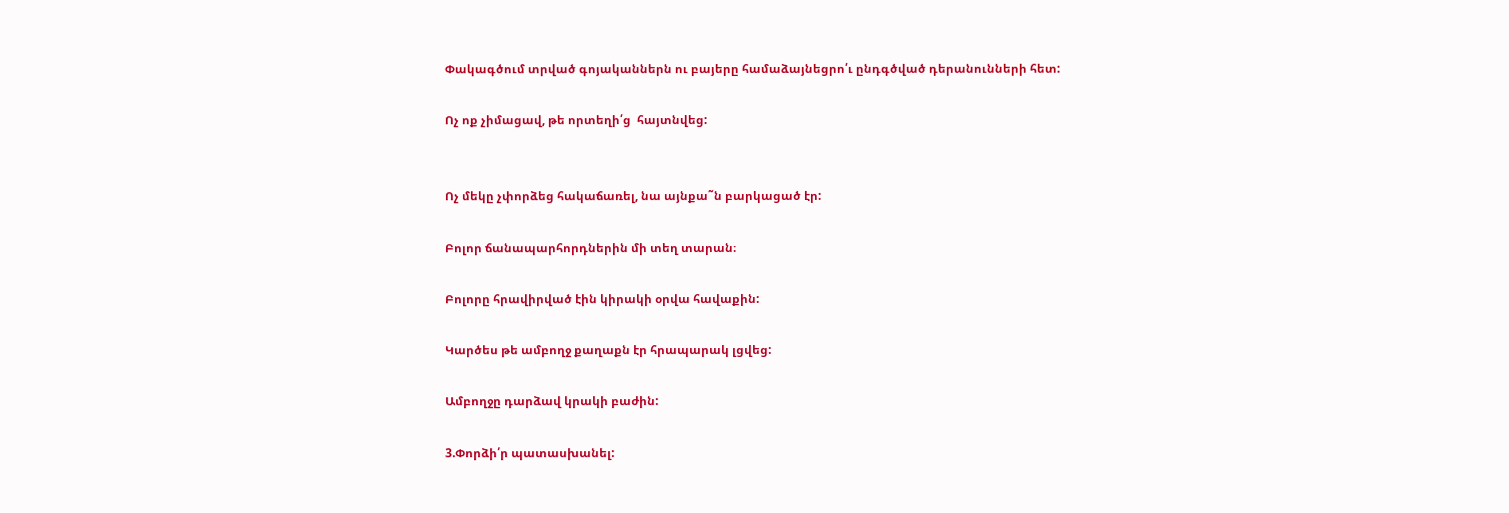Փակագծում տրված գոյականներն ու բայերը համաձայնեցրո՛ւ ընդգծված դերանունների հետ:

Ոչ ոք չիմացավ, թե որտեղի՛ց  հայտնվեց:


Ոչ մեկը չփորձեց հակաճառել, նա այնքա˜ն բարկացած էր:

Բոլոր ճանապարհորդներին մի տեղ տարան։

Բոլորը հրավիրված էին կիրակի օրվա հավաքին:

Կարծես թե ամբողջ քաղաքն էր հրապարակ լցվեց:

Ամբողջը դարձավ կրակի բաժին:

3.Փորձի՛ր պատասխանել: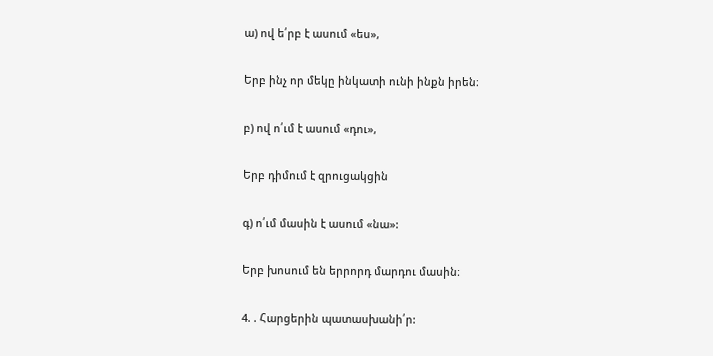ա) ով ե՛րբ է ասում «ես»,

Երբ ինչ որ մեկը ինկատի ունի ինքն իրեն։

բ) ով ո՛ւմ է ասում «դու»,

Երբ դիմում է զրուցակցին

գ) ո՛ւմ մասին է ասում «նա»:

Երբ խոսում են երրորդ մարդու մասին։

4. . Հարցերին պատասխանի՛ր: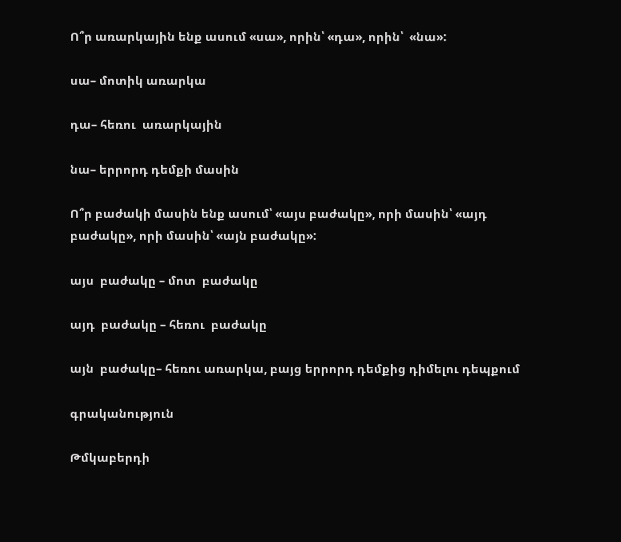Ո՞ր առարկային ենք ասում «սա», որին՝ «դա», որին՝  «նա»:

սա– մոտիկ առարկա

դա– հեռու  առարկային

նա– երրորդ դեմքի մասին

Ո՞ր բաժակի մասին ենք ասում՝ «այս բաժակը», որի մասին՝ «այդ բաժակը», որի մասին՝ «այն բաժակը»:

այս  բաժակը – մոտ  բաժակը

այդ  բաժակը – հեռու  բաժակը

այն  բաժակը– հեռու առարկա, բայց երրորդ դեմքից դիմելու դեպքում

գրականություն

Թմկաբերդի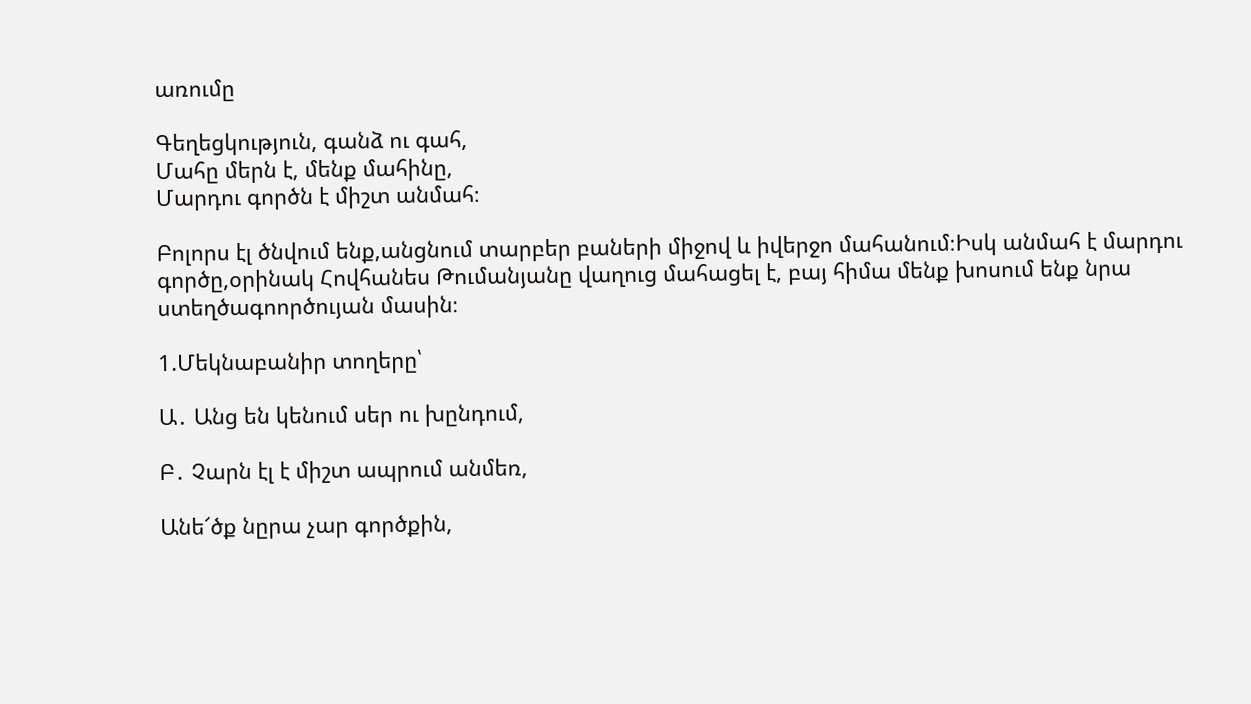առումը

Գեղեցկություն, գանձ ու գահ,
Մահը մերն է, մենք մահինը,
Մարդու գործն է միշտ անմահ։

Բոլորս էլ ծնվում ենք,անցնում տարբեր բաների միջով և իվերջո մահանում։Իսկ անմահ է մարդու գործը,օրինակ Հովհանես Թումանյանը վաղուց մահացել է, բայ հիմա մենք խոսում ենք նրա ստեղծագոործույան մասին։

1.Մեկնաբանիր տողերը՝

Ա․ Անց են կենում սեր ու խընդում,

Բ․ Չարն էլ է միշտ ապրում անմեռ,

Անե՜ծք նըրա չար գործքին,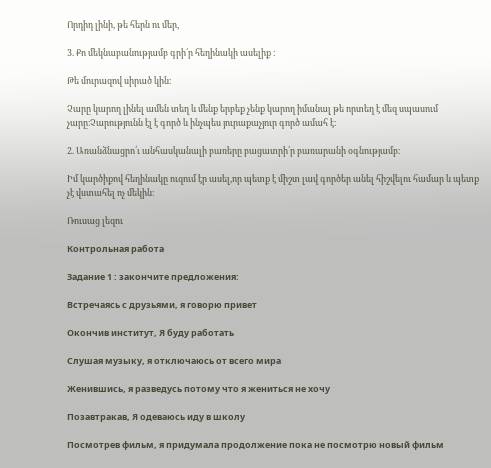Որդիդ լինի, թե հերն ու մեր,

3. Քո մեկնաբանությամբ գրի՛ր հեղինակի ասելիք ։

Թե մուրազով սիրած կին։

Չարը կարող լինել ամեն տեղ և մենք երբեք չենք կարող իմանալ թե որտեղ է մեզ սպասում չարը։Չարությունն էլ է գործ և ինչպես յուրաքաչյուր գործ ամահ է։

2. Առանձնացրո՛ւ անհասկանալի բառերը բացատրի՛ր բառարանի օգնությամբ։

Իմ կարծիքով հեղինակը ուզում էր ասել,որ պետք է միշտ լավ գործեր անել հիշվելու համար և պետք չէ վստահել ոչ մեկին։

Ռուսաց լեզու

Контрольная работа

Задание 1 : закончите предложения:

Встречаясь с друзьями, я говорю привет

Окончив институт, Я буду работать

Слушая музыку, я отключаюсь от всего мира

Женившись, я разведусь потому что я жениться не хочу

Позавтракав, Я одеваюсь иду в школу

Посмотрев фильм, я придумала продолжение пока не посмотрю новый фильм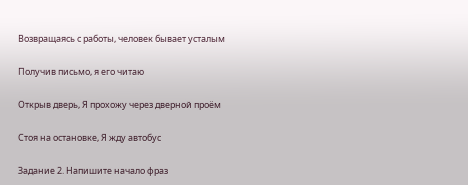Возвращаясь с работы, человек бывает усталым

Получив письмо, я его читаю

Открыв дверь, Я прохожу через дверной проём

Стоя на остановке, Я жду автобус

Задание 2. Напишите начало фраз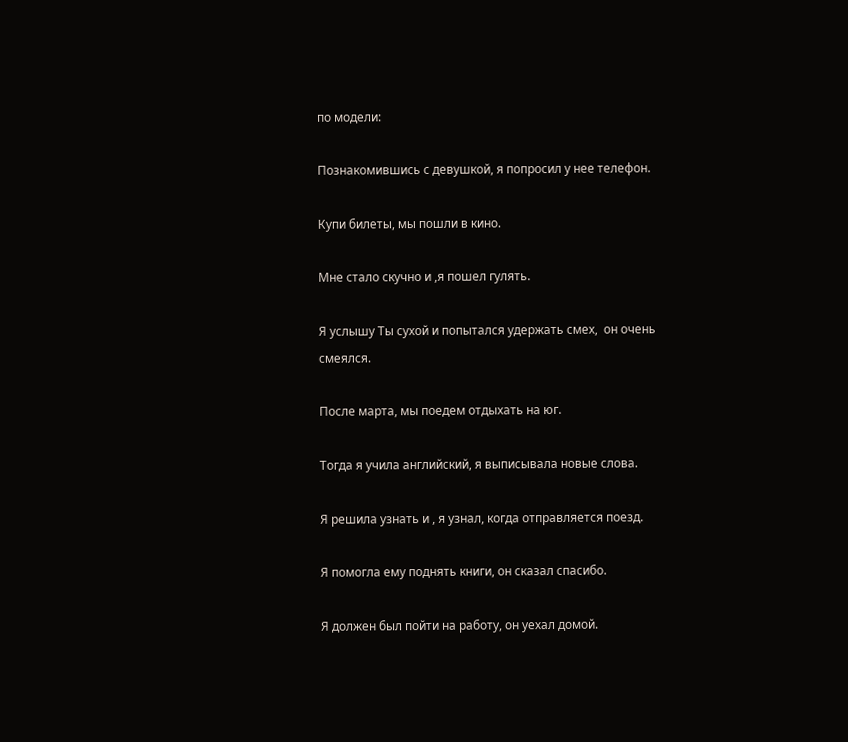по модели:

Познакомившись с девушкой, я попросил у нее телефон.

Купи билеты, мы пошли в кино.

Мне стало скучно и ,я пошел гулять.

Я услышу Ты сухой и попытался удержать смех,  он очень смеялся.

После марта, мы поедем отдыхать на юг.

Тогда я учила английский, я выписывала новые слова.

Я решила узнать и , я узнал, когда отправляется поезд.

Я помогла ему поднять книги, он сказал спасибо.

Я должен был пойти на работу, он уехал домой.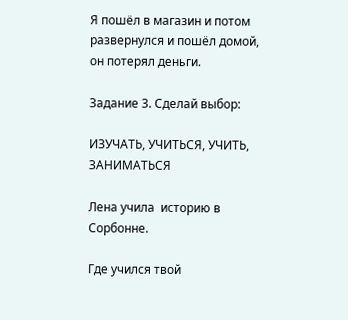Я пошёл в магазин и потом развернулся и пошёл домой, он потерял деньги.

Задание 3. Сделай выбор:

ИЗУЧАТЬ, УЧИТЬСЯ, УЧИТЬ, ЗАНИМАТЬСЯ

Лена учила  историю в Сорбонне.

Где учился твой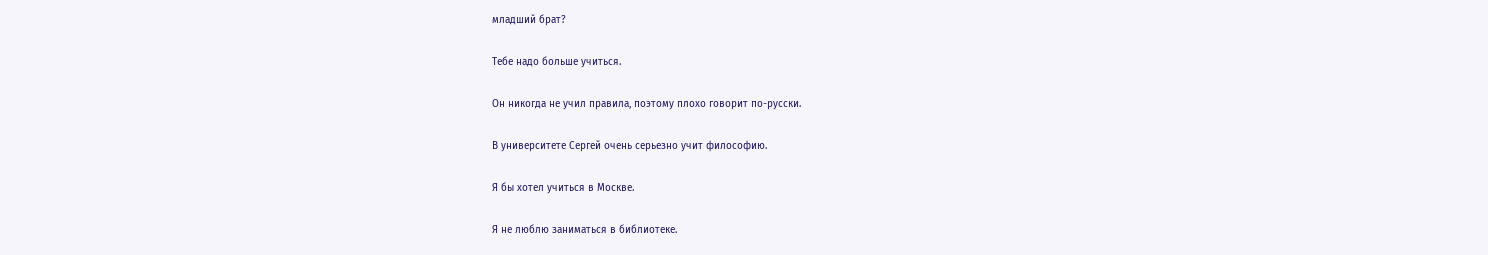младший брат?

Тебе надо больше учиться.

Он никогда не учил правила, поэтому плохо говорит по-русски.

В университете Сергей очень серьезно учит философию.

Я бы хотел учиться в Москве.

Я не люблю заниматься в библиотеке.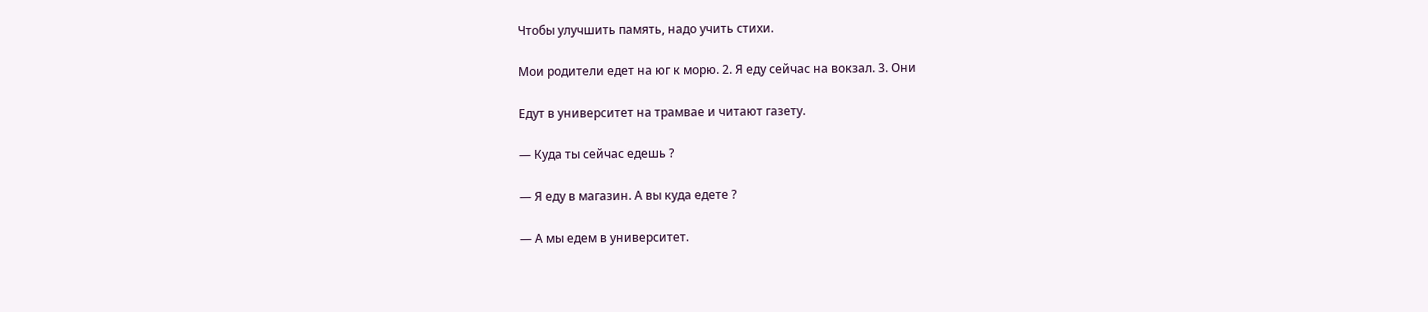Чтобы улучшить память, надо учить стихи.

Мои родители едет на юг к морю. 2. Я еду сейчас на вокзал. 3. Они

Едут в университет на трамвае и читают газету.

— Куда ты сейчас едешь ?

— Я еду в магазин. А вы куда едете ?

— А мы едем в университет.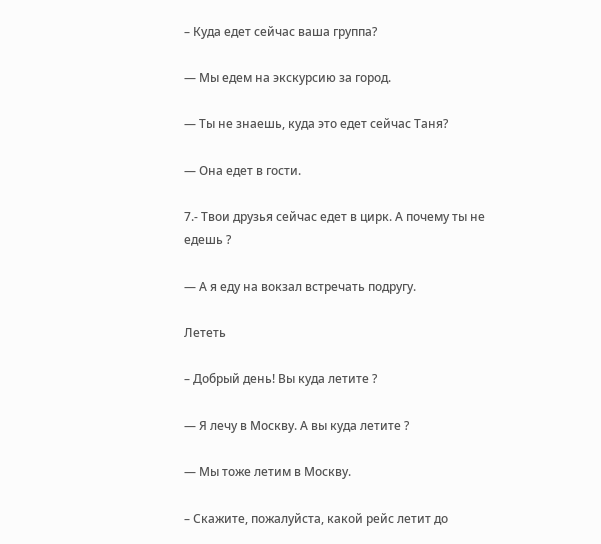– Куда едет сейчас ваша группа?

— Мы едем на экскурсию за город.

— Ты не знаешь, куда это едет сейчас Таня?

— Она едет в гости.

7.- Твои друзья сейчас едет в цирк. А почему ты не едешь ?

— А я еду на вокзал встречать подругу.

Лететь

– Добрый день! Вы куда летите ?

— Я лечу в Москву. А вы куда летите ?

— Мы тоже летим в Москву.

– Скажите, пожалуйста, какой рейс летит до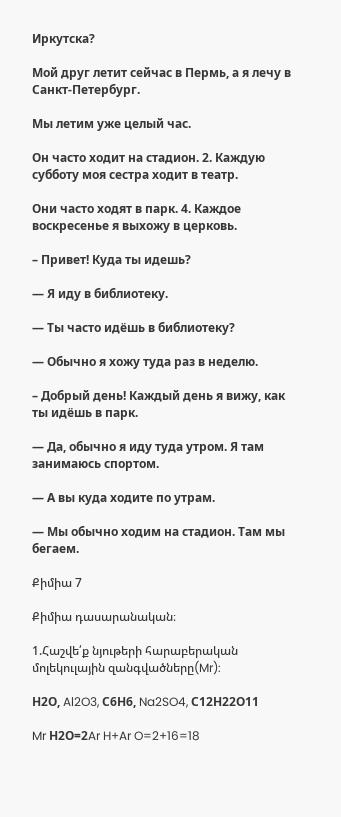Иркутска?

Мой друг летит сейчас в Пермь, а я лечу в Санкт-Петербург.

Мы летим уже целый час.

Он часто ходит на стадион. 2. Каждую субботу моя сестра ходит в театр.

Они часто ходят в парк. 4. Каждое воскресенье я выхожу в церковь.

– Привет! Куда ты идешь?

— Я иду в библиотеку.

— Ты часто идёшь в библиотеку?

— Обычно я хожу туда раз в неделю.

– Добрый день! Каждый день я вижу, как ты идёшь в парк.

— Да, обычно я иду туда утром. Я там занимаюсь спортом.

— А вы куда ходите по утрам.

— Мы обычно ходим на стадион. Там мы бегаем.

Քիմիա 7

Քիմիա դասարանական։

1.Հաշվե՛ք նյութերի հարաբերական մոլեկուլային զանգվածները(Mr):

Н2О, Al2O3, С6Н6, Na2SO4, С12Н22О11

Mr Н2О=2Ar H+Ar O=2+16=18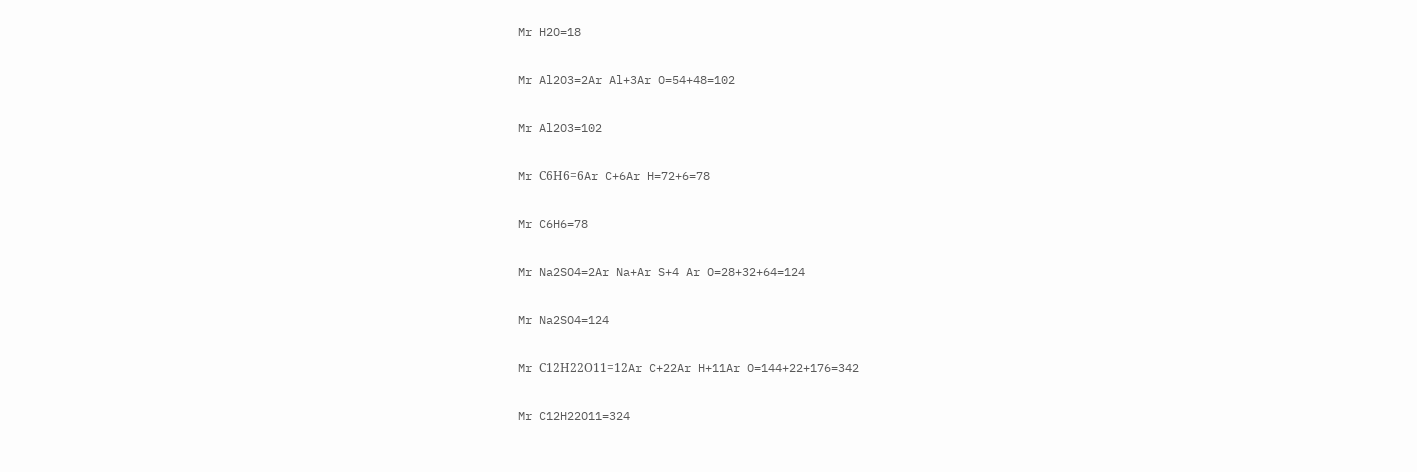Mr H2O=18

Mr Al2O3=2Ar Al+3Ar O=54+48=102

Mr Al2O3=102

Mr С6Н6=6Ar C+6Ar H=72+6=78

Mr C6H6=78

Mr Na2SO4=2Ar Na+Ar S+4 Ar O=28+32+64=124

Mr Na2SO4=124

Mr С12Н22О11=12Ar C+22Ar H+11Ar O=144+22+176=342

Mr C12H22O11=324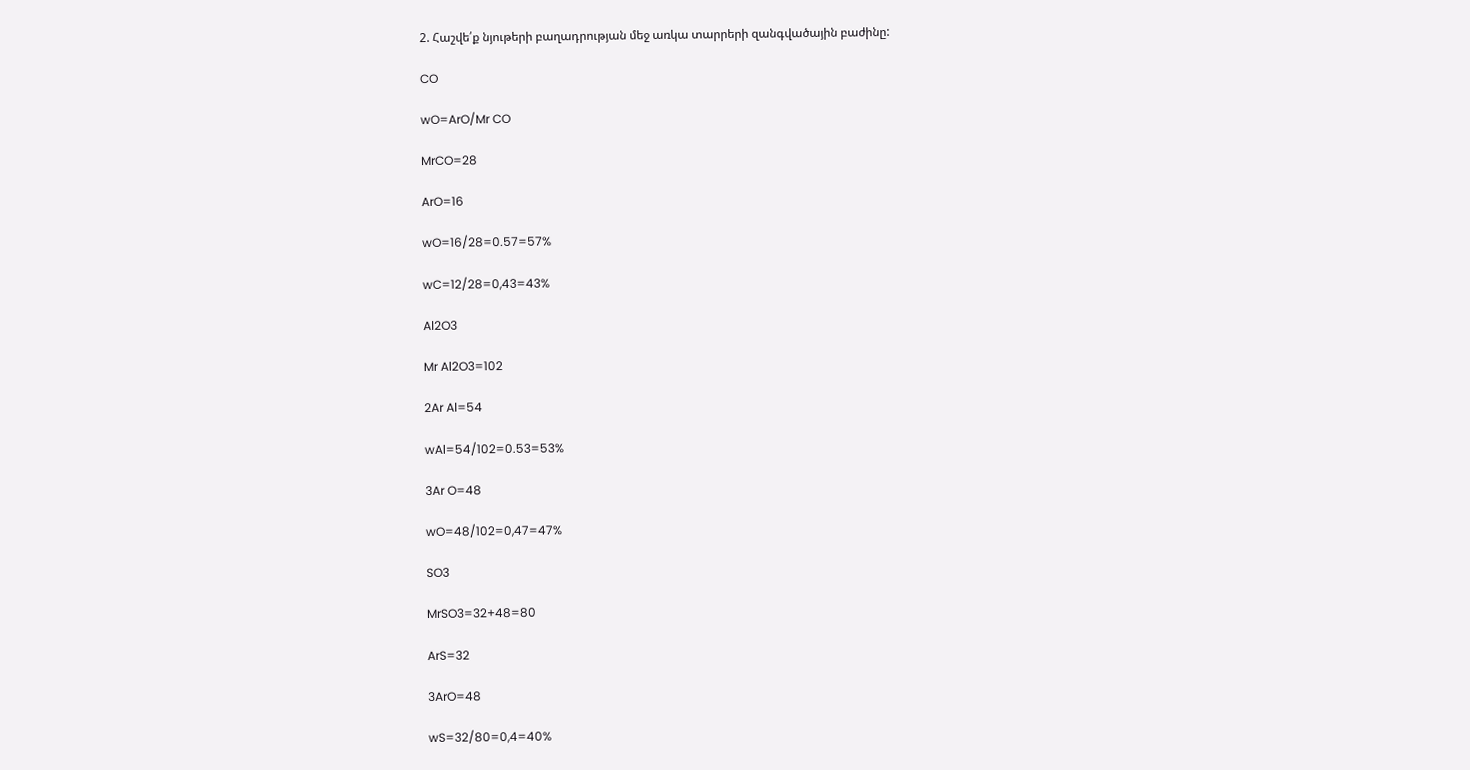2. Հաշվե՛ք նյութերի բաղադրության մեջ առկա տարրերի զանգվածային բաժինը:

CO

wO=ArO/Mr CO

MrCO=28

ArO=16

wO=16/28=0.57=57%

wC=12/28=0,43=43%

Al2O3

Mr Al2O3=102

2Ar Al=54

wAl=54/102=0.53=53%

3Ar O=48

wO=48/102=0,47=47%

SO3

MrSO3=32+48=80

ArS=32

3ArO=48

wS=32/80=0,4=40%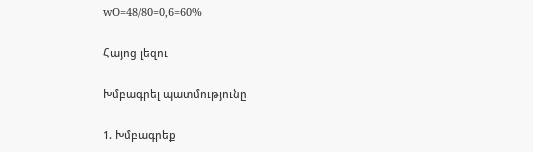wO=48/80=0,6=60%

Հայոց լեզու

Խմբագրել պատմությունը

1. Խմբագրեք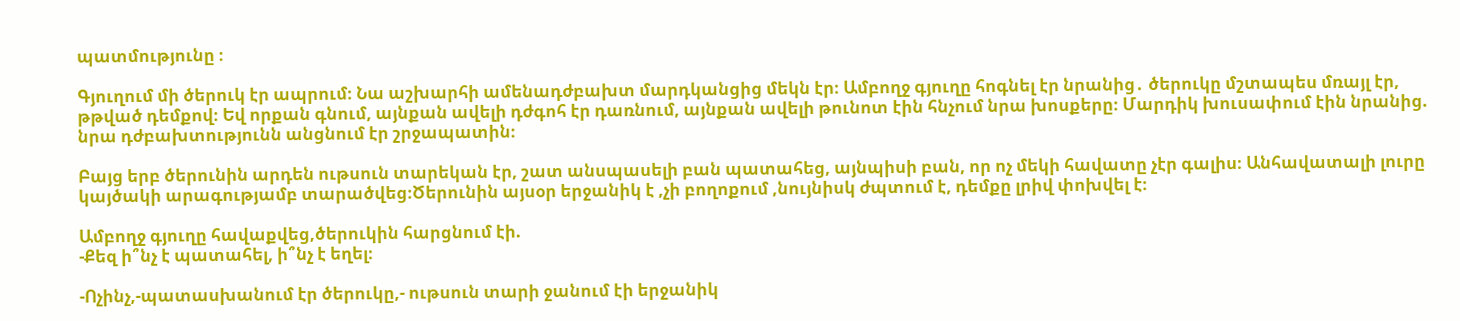պատմությունը ։

Գյուղում մի ծերուկ էր ապրում։ Նա աշխարհի ամենադժբախտ մարդկանցից մեկն էր։ Ամբողջ գյուղը հոգնել էր նրանից․ ծերուկը մշտապես մռայլ էր, թթված դեմքով։ Եվ որքան գնում, այնքան ավելի դժգոհ էր դառնում, այնքան ավելի թունոտ էին հնչում նրա խոսքերը։ Մարդիկ խուսափում էին նրանից. նրա դժբախտությունն անցնում էր շրջապատին։

Բայց երբ ծերունին արդեն ութսուն տարեկան էր, շատ անսպասելի բան պատահեց, այնպիսի բան, որ ոչ մեկի հավատը չէր գալիս։ Անհավատալի լուրը կայծակի արագությամբ տարածվեց։Ծերունին այսօր երջանիկ է ,չի բողոքում ,նույնիսկ ժպտում է, դեմքը լրիվ փոխվել է։

Ամբողջ գյուղը հավաքվեց,ծերուկին հարցնում էի.
-Քեզ ի՞նչ է պատահել, ի՞նչ է եղել։

-Ոչինչ,-պատասխանում էր ծերուկը,- ութսուն տարի ջանում էի երջանիկ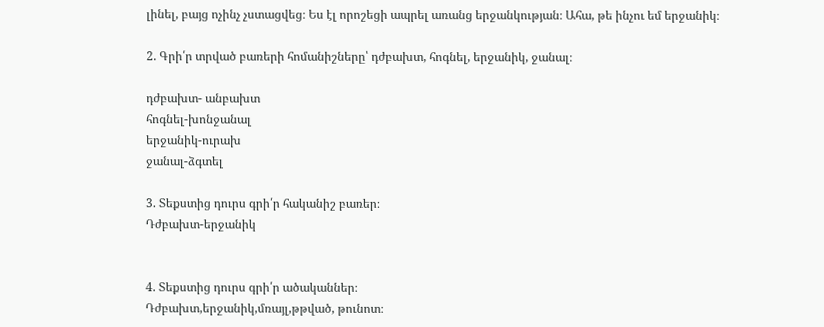լինել, բայց ոչինչ չստացվեց։ Ես էլ որոշեցի ապրել առանց երջանկության։ Ահա, թե ինչու եմ երջանիկ։

2. Գրի՛ր տրված բառերի հոմանիշները՝ դժբախտ, հոգնել, երջանիկ, ջանալ։

դժբախտ- անբախտ
հոգնել-խոնջանալ
երջանիկ-ուրախ
ջանալ-ձգտել

3. Տեքստից դուրս գրի՛ր հականիշ բառեր։
Դժբախտ-երջանիկ


4. Տեքստից դուրս գրի՛ր ածականներ։
Դժբախտ,երջանիկ,մռայլ,թթված, թունոտ։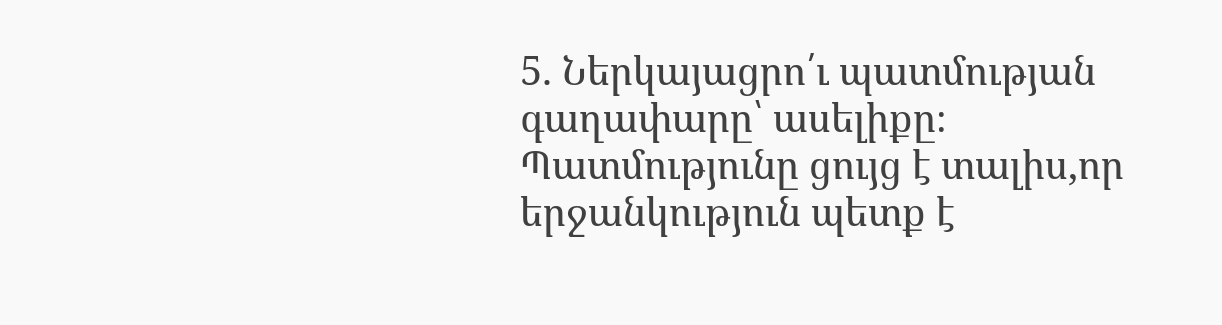5. Ներկայացրո՛ւ պատմության գաղափարը՝ ասելիքը։
Պատմությունը ցույց է տալիս,որ երջանկություն պետք է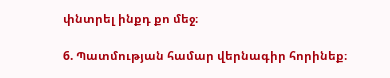փնտրել ինքդ քո մեջ։

6. Պատմության համար վերնագիր հորինեք։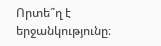Որտե՞ղ է երջանկությունը։